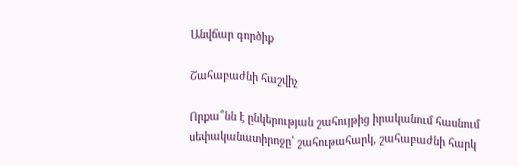Անվճար գործիք

Շահաբաժնի հաշվիչ

Որքա՞նն է ընկերության շահույթից իրականում հասնում սեփականատիրոջը՝ շահութահարկ, շահաբաժնի հարկ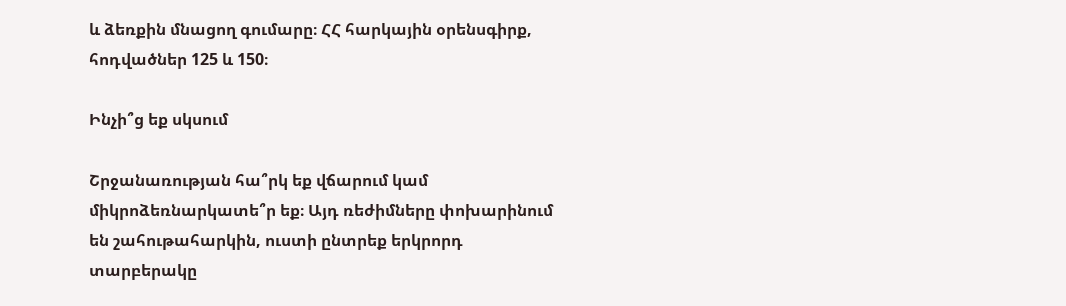և ձեռքին մնացող գումարը։ ՀՀ հարկային օրենսգիրք, հոդվածներ 125 և 150։

Ինչի՞ց եք սկսում

Շրջանառության հա՞րկ եք վճարում կամ միկրոձեռնարկատե՞ր եք։ Այդ ռեժիմները փոխարինում են շահութահարկին, ուստի ընտրեք երկրորդ տարբերակը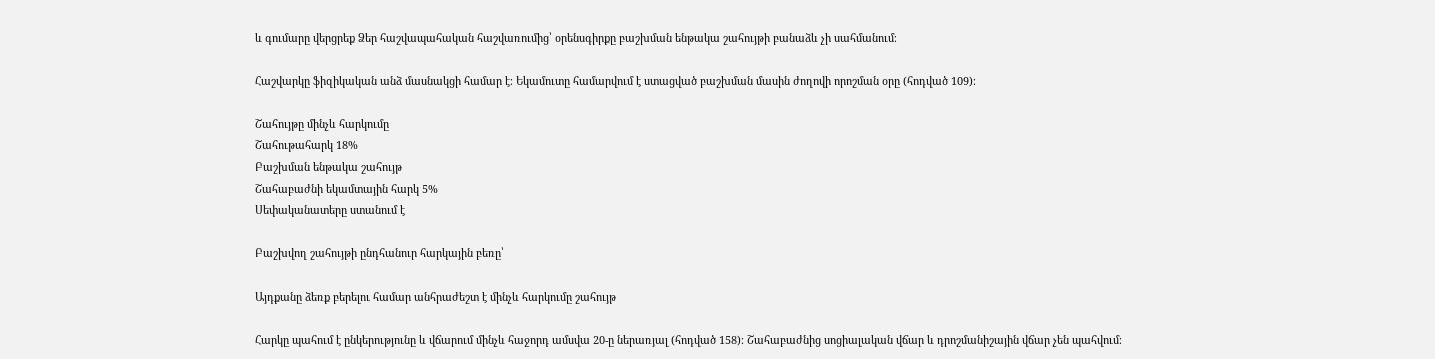և գումարը վերցրեք Ձեր հաշվապահական հաշվառումից՝ օրենսգիրքը բաշխման ենթակա շահույթի բանաձև չի սահմանում։

Հաշվարկը ֆիզիկական անձ մասնակցի համար է։ Եկամուտը համարվում է ստացված բաշխման մասին ժողովի որոշման օրը (հոդված 109)։

Շահույթը մինչև հարկումը
Շահութահարկ 18%
Բաշխման ենթակա շահույթ
Շահաբաժնի եկամտային հարկ 5%
Սեփականատերը ստանում է

Բաշխվող շահույթի ընդհանուր հարկային բեռը՝

Այդքանը ձեռք բերելու համար անհրաժեշտ է մինչև հարկումը շահույթ

Հարկը պահում է ընկերությունը և վճարում մինչև հաջորդ ամսվա 20-ը ներառյալ (հոդված 158)։ Շահաբաժնից սոցիալական վճար և դրոշմանիշային վճար չեն պահվում։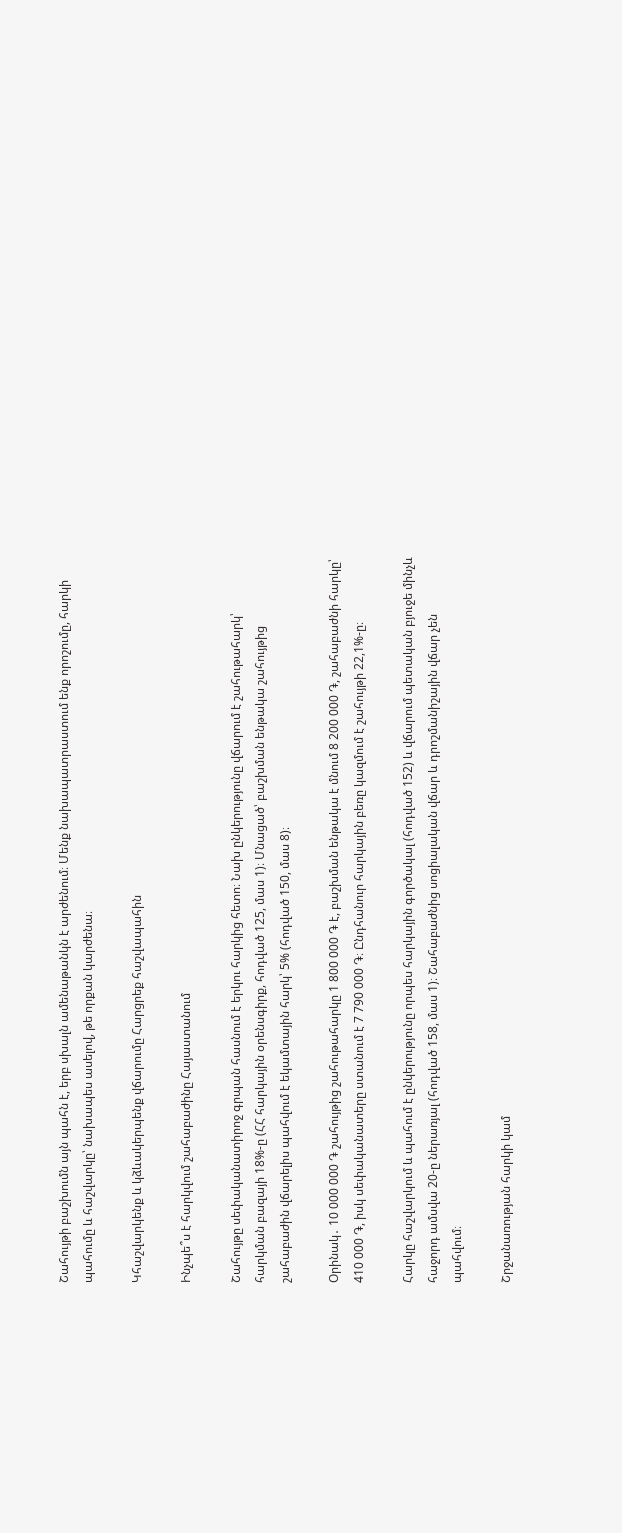Շահույթի բաշխումն այն պահն է, երբ սխալն ամենաթանկն է արժենում։ Մենք նախապատրաստում ենք որոշումը, հարկի պահումը և հաշվարկը՝ նախապես ասելով, թե որքան կարժենա։

Կհաշվարկենք և կձևակերպենք վճարումը Հարցրեք հաշվապահին

Ինչպե՞ս է հարկվում շահաբաժինը Հայաստանում

Շահույթը սեփականատիրոջ գրպան հասնում է երկու հարկից հետո։ Նախ ընկերությունը վճարում է շահութահարկ՝ հարկման բազայի 18%-ը (ՀՀ հարկային օրենսգիրք, հոդված 125, մաս 1)։ Մնացած՝ բաշխման ենթակա շահույթից շահաբաժին վճարելիս պահվում է եկամտային հարկ՝ 5% (հոդված 150, մաս 8)։

Օրինակ․ 10 000 000 ֏ շահույթից շահութահարկը 1 800 000 ֏ է, բաշխման ենթակա է մնում 8 200 000 ֏, շահաբաժնի հարկը՝ 410 000 ֏, իսկ սեփականատերը ստանում է 7 790 000 ֏։ Ընդհանուր հարկային բեռը կազմում է շահույթի 22,1%-ը։

Հարկը հաշվարկում և պահում է ընկերությունը որպես հարկային գործակալ (հոդված 152) և վճարում պետական բյուջե մինչև հաջորդ ամսվա 20-ը ներառյալ (հոդված 158, մաս 1)։ Շահաբաժնից սոցիալական վճար և դրոշմանիշային վճար չեն պահվում։

Շրջանառության հարկի կամ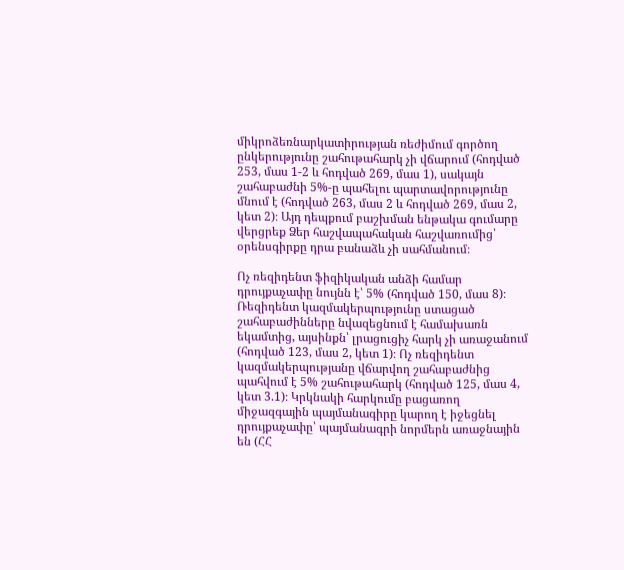միկրոձեռնարկատիրության ռեժիմում գործող ընկերությունը շահութահարկ չի վճարում (հոդված 253, մաս 1-2 և հոդված 269, մաս 1), սակայն շահաբաժնի 5%-ը պահելու պարտավորությունը մնում է (հոդված 263, մաս 2 և հոդված 269, մաս 2, կետ 2)։ Այդ դեպքում բաշխման ենթակա գումարը վերցրեք Ձեր հաշվապահական հաշվառումից՝ օրենսգիրքը դրա բանաձև չի սահմանում։

Ոչ ռեզիդենտ ֆիզիկական անձի համար դրույքաչափը նույնն է՝ 5% (հոդված 150, մաս 8)։ Ռեզիդենտ կազմակերպությունը ստացած շահաբաժինները նվազեցնում է համախառն եկամտից, այսինքն՝ լրացուցիչ հարկ չի առաջանում (հոդված 123, մաս 2, կետ 1)։ Ոչ ռեզիդենտ կազմակերպությանը վճարվող շահաբաժնից պահվում է 5% շահութահարկ (հոդված 125, մաս 4, կետ 3.1)։ Կրկնակի հարկումը բացառող միջազգային պայմանագիրը կարող է իջեցնել դրույքաչափը՝ պայմանագրի նորմերն առաջնային են (ՀՀ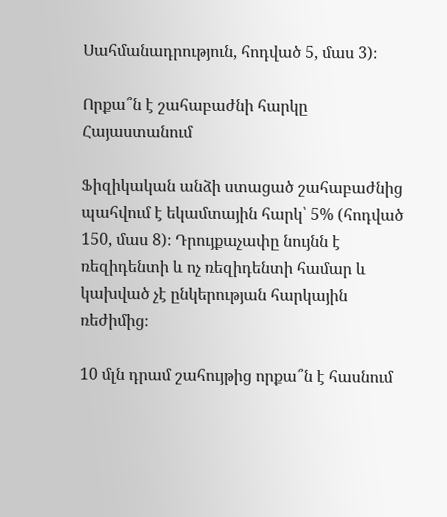Սահմանադրություն, հոդված 5, մաս 3)։

Որքա՞ն է շահաբաժնի հարկը Հայաստանում

Ֆիզիկական անձի ստացած շահաբաժնից պահվում է եկամտային հարկ՝ 5% (հոդված 150, մաս 8)։ Դրույքաչափը նույնն է ռեզիդենտի և ոչ ռեզիդենտի համար և կախված չէ ընկերության հարկային ռեժիմից։

10 մլն դրամ շահույթից որքա՞ն է հասնում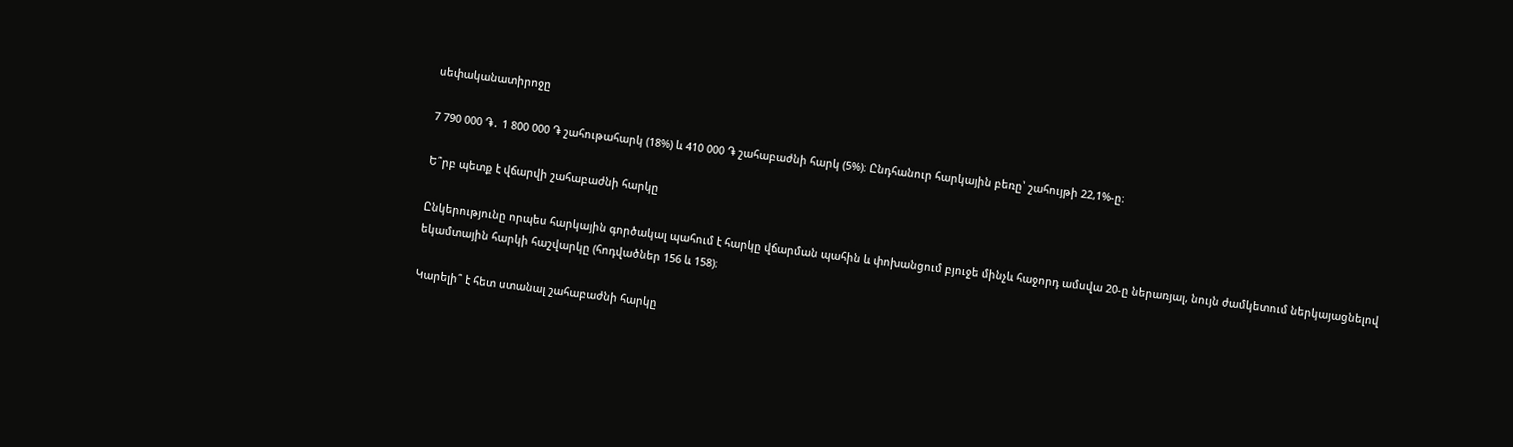սեփականատիրոջը

7 790 000 ֏․ 1 800 000 ֏ շահութահարկ (18%) և 410 000 ֏ շահաբաժնի հարկ (5%)։ Ընդհանուր հարկային բեռը՝ շահույթի 22,1%-ը։

Ե՞րբ պետք է վճարվի շահաբաժնի հարկը

Ընկերությունը որպես հարկային գործակալ պահում է հարկը վճարման պահին և փոխանցում բյուջե մինչև հաջորդ ամսվա 20-ը ներառյալ, նույն ժամկետում ներկայացնելով եկամտային հարկի հաշվարկը (հոդվածներ 156 և 158)։

Կարելի՞ է հետ ստանալ շահաբաժնի հարկը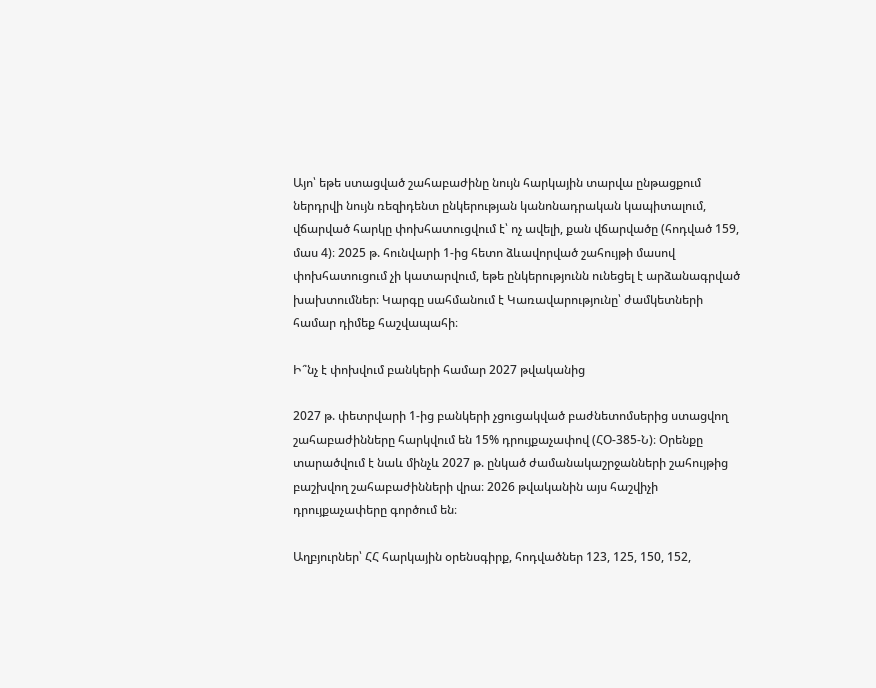Այո՝ եթե ստացված շահաբաժինը նույն հարկային տարվա ընթացքում ներդրվի նույն ռեզիդենտ ընկերության կանոնադրական կապիտալում, վճարված հարկը փոխհատուցվում է՝ ոչ ավելի, քան վճարվածը (հոդված 159, մաս 4)։ 2025 թ. հունվարի 1-ից հետո ձևավորված շահույթի մասով փոխհատուցում չի կատարվում, եթե ընկերությունն ունեցել է արձանագրված խախտումներ։ Կարգը սահմանում է Կառավարությունը՝ ժամկետների համար դիմեք հաշվապահի։

Ի՞նչ է փոխվում բանկերի համար 2027 թվականից

2027 թ. փետրվարի 1-ից բանկերի չցուցակված բաժնետոմսերից ստացվող շահաբաժինները հարկվում են 15% դրույքաչափով (ՀՕ-385-Ն)։ Օրենքը տարածվում է նաև մինչև 2027 թ. ընկած ժամանակաշրջանների շահույթից բաշխվող շահաբաժինների վրա։ 2026 թվականին այս հաշվիչի դրույքաչափերը գործում են։

Աղբյուրներ՝ ՀՀ հարկային օրենսգիրք, հոդվածներ 123, 125, 150, 152,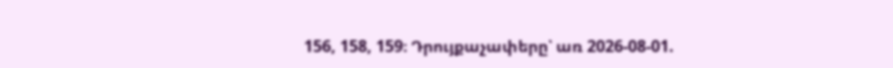156, 158, 159։ Դրույքաչափերը՝ առ 2026-08-01.